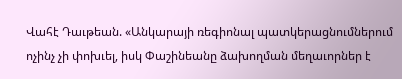Վահէ Դաւթեան. «Անկարայի ռեգիոնալ պատկերացնումներում ոչինչ չի փոխւել, իսկ Փաշինեանը ձախողման մեղաւորներ է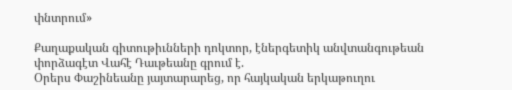փնտրում»

Քաղաքական գիտութիւնների դոկտոր, էներգետիկ անվտանգութեան փորձագէտ Վահէ Դաւթեանը գրում է.
Օրերս Փաշինեանը յայտարարեց, որ հայկական երկաթուղու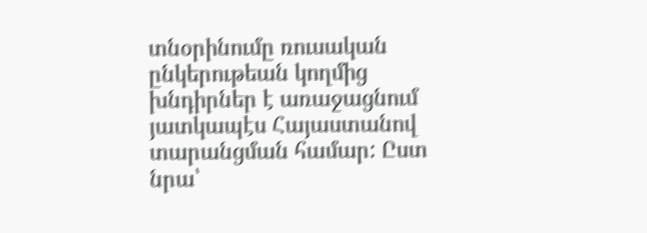տնօրինումը ռուսական ընկերութեան կողմից խնդիրներ է առաջացնում յատկապէս Հայաստանով տարանցման համար: Ըստ նրա՝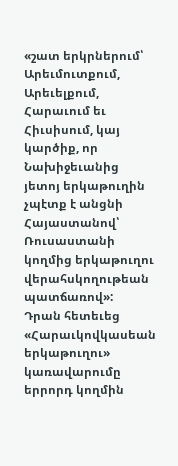«շատ երկրներում՝ Արեւմուտքում, Արեւելքում, Հարաւում եւ Հիւսիսում, կայ կարծիք, որ Նախիջեւանից յետոյ երկաթուղին չպէտք է անցնի Հայաստանով՝ Ռուսաստանի կողմից երկաթուղու վերահսկողութեան պատճառով»:
Դրան հետեւեց «Հարաւկովկասեան երկաթուղու» կառավարումը երրորդ կողմին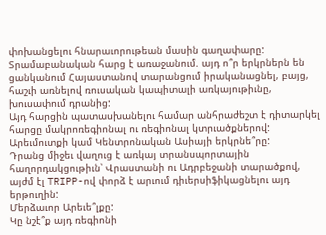փոխանցելու հնարաւորութեան մասին գաղափարը:
Տրամաբանական հարց է առաջանում. այդ ո՞ր երկրներն են ցանկանում Հայաստանով տարանցում իրականացնել, բայց, հաշւի առնելով ռուսական կապիտալի առկայութիւնը, խուսափում դրանից:
Այդ հարցին պատասխանելու համար անհրաժեշտ է դիտարկել հարցը մակրոռեգիոնալ ու ռեգիոնալ կտրւածքներով:
Արեւմուտքի կամ Կենտրոնական Ասիայի երկրնե՞րը:
Դրանց միջեւ վաղուց է առկայ տրանսպորտային հաղորդակցութիւն՝ Վրաստանի ու Ադրբեջանի տարածքով, այժմ էլ TRIPP-ով փորձ է արւում դիւերսիֆիկացնելու այդ երթուղին:
Մերձաւոր Արեւե՞լքը:
Կը նշէ՞ք այդ ռեգիոնի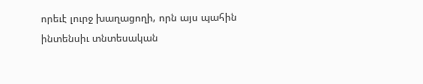որեւէ լուրջ խաղացողի, որն այս պահին ինտենսիւ տնտեսական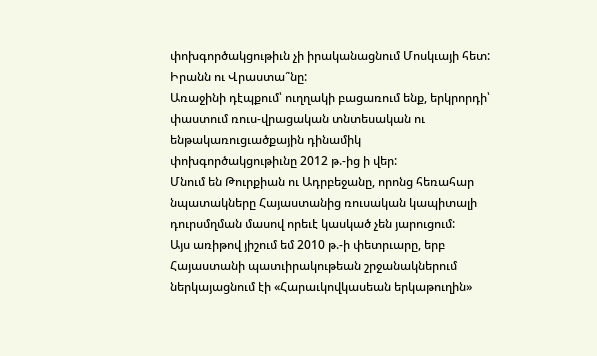փոխգործակցութիւն չի իրականացնում Մոսկւայի հետ:
Իրանն ու Վրաստա՞նը:
Առաջինի դէպքում՝ ուղղակի բացառում ենք, երկրորդի՝ փաստում ռուս-վրացական տնտեսական ու ենթակառուցւածքային դինամիկ փոխգործակցութիւնը 2012 թ.-ից ի վեր:
Մնում են Թուրքիան ու Ադրբեջանը, որոնց հեռահար նպատակները Հայաստանից ռուսական կապիտալի դուրսմղման մասով որեւէ կասկած չեն յարուցում:
Այս առիթով յիշում եմ 2010 թ.-ի փետրւարը, երբ Հայաստանի պատւիրակութեան շրջանակներում ներկայացնում էի «Հարաւկովկասեան երկաթուղին»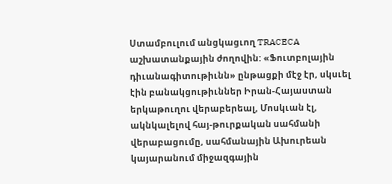Ստամբուլում անցկացւող TRACECA աշխատանքային ժողովին: «Ֆուտբոլային դիւանագիտութիւնն» ընթացքի մէջ էր, սկսւել էին բանակցութիւններ Իրան-Հայաստան երկաթուղու վերաբերեալ, Մոսկւան էլ, ակնկալելով հայ-թուրքական սահմանի վերաբացումը, սահմանային Ախուրեան կայարանում միջազգային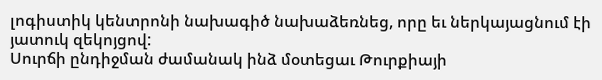լոգիստիկ կենտրոնի նախագիծ նախաձեռնեց, որը եւ ներկայացնում էի յատուկ զեկոյցով:
Սուրճի ընդիջման ժամանակ ինձ մօտեցաւ Թուրքիայի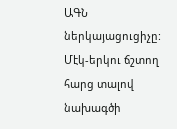ԱԳՆ ներկայացուցիչը: Մէկ-երկու ճշտող հարց տալով նախագծի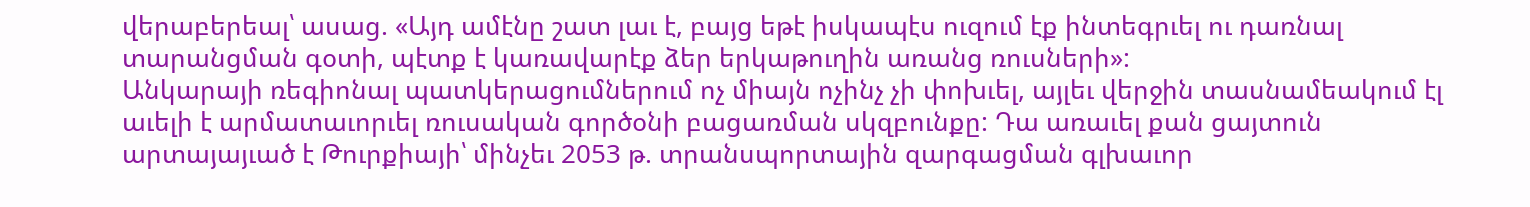վերաբերեալ՝ ասաց. «Այդ ամէնը շատ լաւ է, բայց եթէ իսկապէս ուզում էք ինտեգրւել ու դառնալ տարանցման գօտի, պէտք է կառավարէք ձեր երկաթուղին առանց ռուսների»:
Անկարայի ռեգիոնալ պատկերացումներում ոչ միայն ոչինչ չի փոխւել, այլեւ վերջին տասնամեակում էլ աւելի է արմատաւորւել ռուսական գործօնի բացառման սկզբունքը: Դա առաւել քան ցայտուն արտայայւած է Թուրքիայի՝ մինչեւ 2053 թ. տրանսպորտային զարգացման գլխաւոր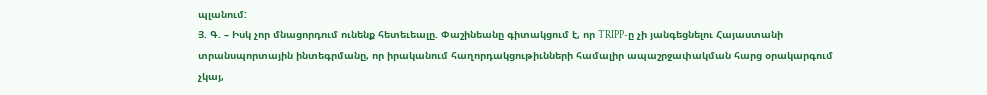պլանում:
Յ. Գ. – Իսկ չոր մնացորդում ունենք հետեւեալը. Փաշինեանը գիտակցում է, որ TRIPP-ը չի յանգեցնելու Հայաստանի տրանսպորտային ինտեգրմանը, որ իրականում հաղորդակցութիւնների համալիր ապաշրջափակման հարց օրակարգում չկայ,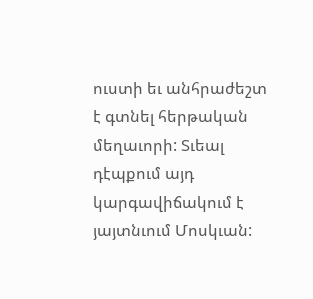ուստի եւ անհրաժեշտ է գտնել հերթական մեղաւորի: Տւեալ դէպքում այդ կարգավիճակում է յայտնւում Մոսկւան: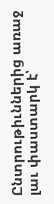Ընտրութիւններից առաջ լաւ փաստարկ է՝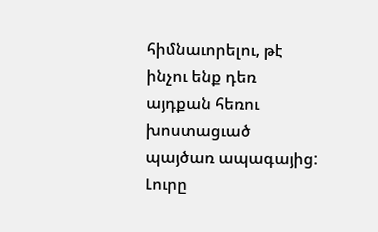հիմնաւորելու, թէ ինչու ենք դեռ այդքան հեռու խոստացւած պայծառ ապագայից: Լուրը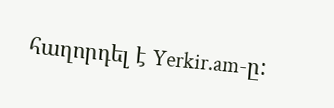հաղորդել է Yerkir.am-ը: